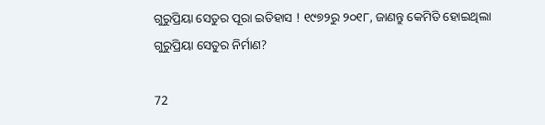ଗୁରୁପ୍ରିୟା ସେତୁର ପୂରା ଇତିହାସ ! ୧୯୭୨ରୁ ୨୦୧୮, ଜାଣନ୍ତୁ କେମିତି ହୋଇଥିଲା ଗୁରୁପ୍ରିୟା ସେତୁର ନିର୍ମାଣ?

72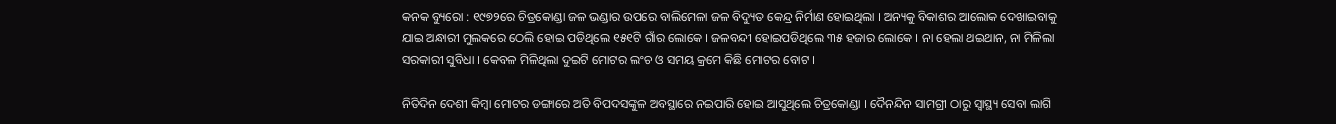କନକ ବ୍ୟୁରୋ : ୧୯୭୨ରେ ଚିତ୍ରକୋଣ୍ଡା ଜଳ ଭଣ୍ଡାର ଉପରେ ବାଲିମେଳା ଜଳ ବିଦ୍ୟୁତ କେନ୍ଦ୍ର ନିର୍ମାଣ ହୋଇଥିଲା । ଅନ୍ୟକୁ ବିକାଶର ଆଲୋକ ଦେଖାଇବାକୁ ଯାଇ ଅନ୍ଧାରୀ ମୁଲକରେ ଠେଲି ହୋଇ ପଡିଥିଲେ ୧୫୧ଟି ଗାଁର ଲୋକେ । ଜଳବନ୍ଦୀ ହୋଇପଡିଥିଲେ ୩୫ ହଜାର ଲୋକେ । ନା ହେଲା ଥଇଥାନ, ନା ମିଳିଲା ସରକାରୀ ସୁବିଧା । କେବଳ ମିଳିଥିଲା ଦୁଇଟି ମୋଟର ଲଂଚ ଓ ସମୟ କ୍ରମେ କିଛି ମୋଟର ବୋଟ ।

ନିତିଦିନ ଦେଶୀ କିମ୍ବା ମୋଟର ଡଙ୍ଗାରେ ଅତି ବିପଦସଙ୍କୁଳ ଅବସ୍ଥାରେ ନଇପାରି ହୋଇ ଆସୁଥିଲେ ଚିତ୍ରକୋଣ୍ଡା । ଦୈନନ୍ଦିନ ସାମଗ୍ରୀ ଠାରୁ ସ୍ୱାସ୍ଥ୍ୟ ସେବା ଲାଗି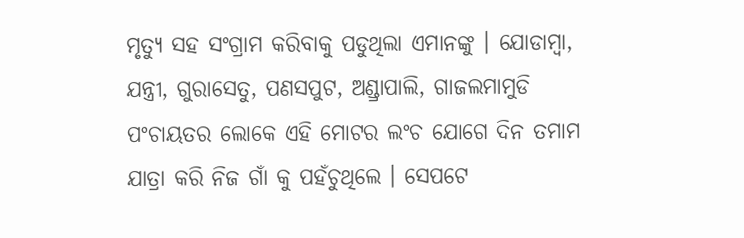ମୃତ୍ୟୁ ସହ ସଂଗ୍ରାମ କରିବାକୁ ପଡୁଥିଲା ଏମାନଙ୍କୁ । ଯୋଡାମ୍ବା, ଯନ୍ତ୍ରୀ, ଗୁରାସେତୁ, ପଣସପୁଟ, ଅଣ୍ଡ୍ରାପାଲି, ଗାଜଲମାମୁଡି ପଂଚାୟତର ଲୋକେ ଏହି ମୋଟର ଲଂଚ ଯୋଗେ ଦିନ ତମାମ ଯାତ୍ରା କରି ନିଜ ଗାଁ କୁ ପହଁଚୁଥିଲେ । ସେପଟେ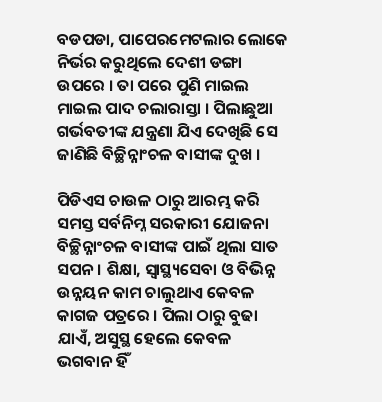ବଡପଡା, ପାପେରମେଟଲାର ଲୋକେ ନିର୍ଭର କରୁଥିଲେ ଦେଶୀ ଡଙ୍ଗା ଉପରେ । ତା ପରେ ପୁଣି ମାଇଲ ମାଇଲ ପାଦ ଚଲାରାସ୍ତା । ପିଲାଛୁଆ ଗର୍ଭବତୀଙ୍କ ଯନ୍ତ୍ରଣା ଯିଏ ଦେଖିଛି ସେ ଜାଣିଛି ବିଚ୍ଛିନ୍ନାଂଚଳ ବାସୀଙ୍କ ଦୁଖ ।

ପିଡିଏସ ଚାଉଳ ଠାରୁ ଆରମ୍ଭ କରି ସମସ୍ତ ସର୍ବନିମ୍ନ ସରକାରୀ ଯୋଜନା ବିଚ୍ଛିନ୍ନାଂଚଳ ବାସୀଙ୍କ ପାଇଁ ଥିଲା ସାତ ସପନ । ଶିକ୍ଷା, ସ୍ୱାସ୍ଥ୍ୟସେବା ଓ ବିଭିନ୍ନ ଉନ୍ନୟନ କାମ ଚାଲୁଥାଏ କେବଳ କାଗଜ ପତ୍ରରେ । ପିଲା ଠାରୁ ବୁଢା ଯାଏଁ, ଅସୁସ୍ଥ ହେଲେ କେବଳ ଭଗବାନ ହିଁ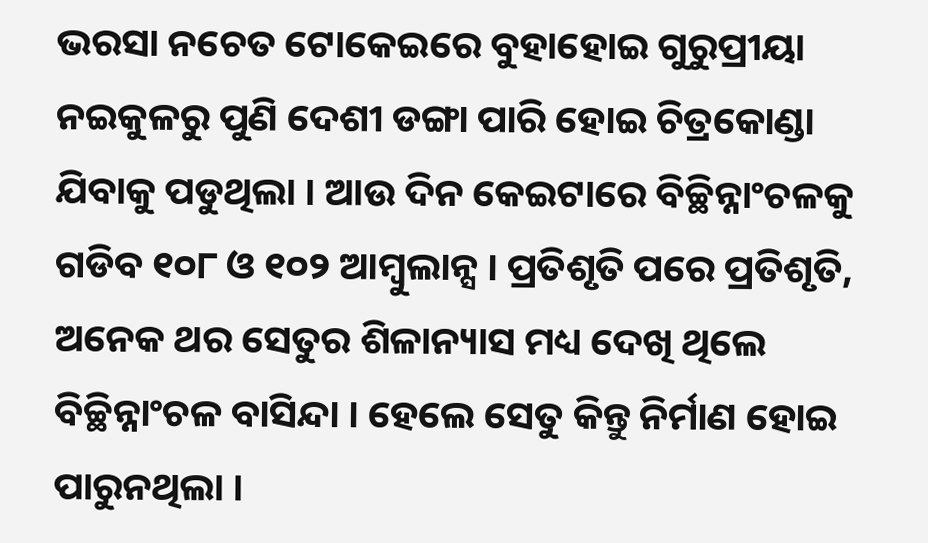ଭରସା ନଚେତ ଟୋକେଇରେ ବୁହାହୋଇ ଗୁରୁପ୍ରୀୟା ନଇକୁଳରୁ ପୁଣି ଦେଶୀ ଡଙ୍ଗା ପାରି ହୋଇ ଚିତ୍ରକୋଣ୍ଡା ଯିବାକୁ ପଡୁଥିଲା । ଆଉ ଦିନ କେଇଟାରେ ବିଚ୍ଛିନ୍ନାଂଚଳକୁ ଗଡିବ ୧୦୮ ଓ ୧୦୨ ଆମ୍ବୁଲାନ୍ସ । ପ୍ରତିଶୃତି ପରେ ପ୍ରତିଶୃତି, ଅନେକ ଥର ସେତୁର ଶିଳାନ୍ୟାସ ମଧ୍ୟ ଦେଖି ଥିଲେ ବିଚ୍ଛିନ୍ନାଂଚଳ ବାସିନ୍ଦା । ହେଲେ ସେତୁ କିନ୍ତୁ ନିର୍ମାଣ ହୋଇ ପାରୁନଥିଲା ।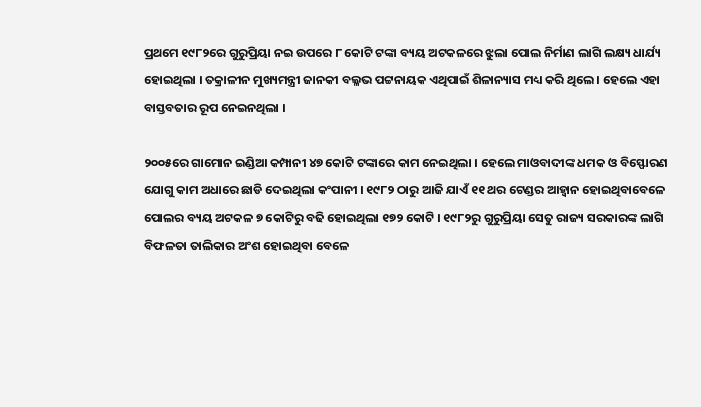ପ୍ରଥମେ ୧୯୮୨ରେ ଗୁରୁପ୍ରିୟା ନଇ ଉପରେ ୮ କୋଟି ଟଙ୍କା ବ୍ୟୟ ଅଟକଳରେ ଝୁଲା ପୋଲ ନିର୍ମାଣ ଲାଗି ଲକ୍ଷ୍ୟ ଧାର୍ଯ୍ୟ ହୋଇଥିଲା । ତକ୍ରାଳୀନ ମୁଖ୍ୟମନ୍ତ୍ରୀ ଜାନକୀ ବଲ୍ଳଭ ପଟ୍ଟନାୟକ ଏଥିପାଇଁ ଶିଳାନ୍ୟାସ ମଧ୍ୟ କରି ଥିଲେ । ହେଲେ ଏହା ବାସ୍ତବତାର ରୂପ ନେଇନଥିଲା ।

୨୦୦୫ରେ ଗାମୋନ ଇଣ୍ଡିଆ କମ୍ପାନୀ ୪୭ କୋଟି ଟଙ୍କାରେ କାମ ନେଇଥିଲା । ହେଲେ ମାଓବାଦୀଙ୍କ ଧମକ ଓ ବିସ୍ଫୋରଣ ଯୋଗୁ କାମ ଅଧାରେ ଛାଡି ଦେଇଥିଲା କଂପାନୀ । ୧୯୮୨ ଠାରୁ ଆଜି ଯାଏଁ ୧୧ ଥର ଟେଣ୍ଡର ଆହ୍ୱାନ ହୋଇଥିବାବେଳେ ପୋଲର ବ୍ୟୟ ଅଟକଳ ୭ କୋଟିରୁ ବଢି ହୋଇଥିଲା ୧୭୨ କୋଟି । ୧୯୮୨ରୁ ଗୁରୁପ୍ରିୟା ସେତୁ ରାଜ୍ୟ ସରକାରଙ୍କ ଲାଗି ବିଫଳତା ତାଲିକାର ଅଂଶ ହୋଇଥିବା ବେଳେ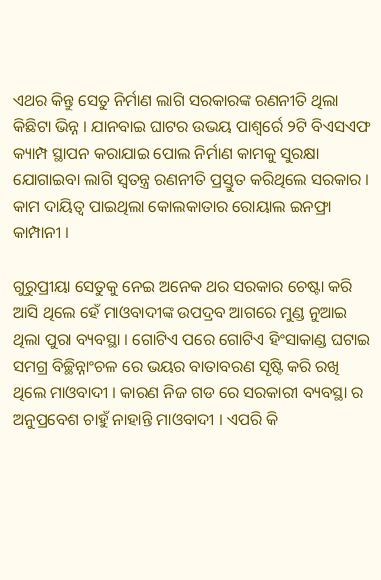ଏଥର କିନ୍ତୁ ସେତୁ ନିର୍ମାଣ ଲାଗି ସରକାରଙ୍କ ରଣନୀତି ଥିଲା କିଛିଟା ଭିନ୍ନ । ଯାନବାଇ ଘାଟର ଉଭୟ ପାଶ୍ୱର୍ରେ ୨ଟି ବିଏସଏଫ କ୍ୟାମ୍ପ ସ୍ଥାପନ କରାଯାଇ ପୋଲ ନିର୍ମାଣ କାମକୁ ସୁରକ୍ଷା ଯୋଗାଇବା ଲାଗି ସ୍ୱତନ୍ତ୍ର ରଣନୀତି ପ୍ରସ୍ତୁତ କରିଥିଲେ ସରକାର । କାମ ଦାୟିତ୍ୱ ପାଇଥିଲା କୋଲକାତାର ରୋୟାଲ ଇନଫ୍ରା କାମ୍ପାନୀ ।

ଗୁରୁପ୍ରୀୟା ସେତୁକୁ ନେଇ ଅନେକ ଥର ସରକାର ଚେଷ୍ଟା କରି ଆସି ଥିଲେ ହେଁ ମାଓବାଦୀଙ୍କ ଉପଦ୍ରବ ଆଗରେ ମୁଣ୍ଡ ନୁଆଇ ଥିଲା ପୁରା ବ୍ୟବସ୍ଥା । ଗୋଟିଏ ପରେ ଗୋଟିଏ ହିଂସାକାଣ୍ଡ ଘଟାଇ ସମଗ୍ର ବିଚ୍ଛିନ୍ନାଂଚଳ ରେ ଭୟର ବାତାବରଣ ସୃଷ୍ଟି କରି ରଖି ଥିଲେ ମାଓବାଦୀ । କାରଣ ନିଜ ଗଡ ରେ ସରକାରୀ ବ୍ୟବସ୍ଥା ର ଅନୁପ୍ରବେଶ ଚାହୁଁ ନାହାନ୍ତି ମାଓବାଦୀ । ଏପରି କି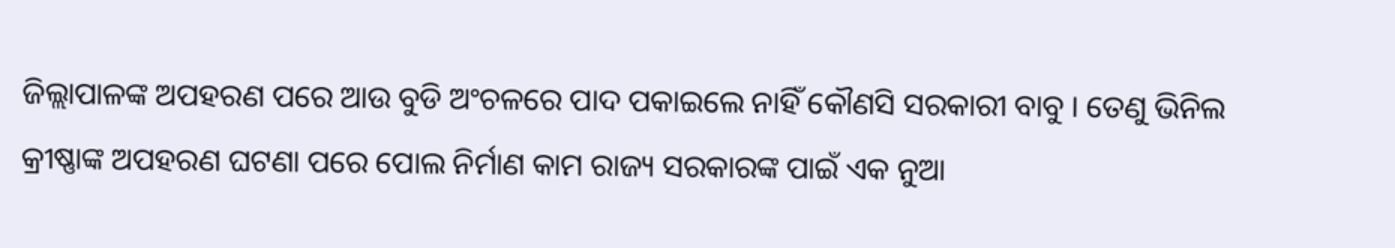ଜିଲ୍ଲାପାଳଙ୍କ ଅପହରଣ ପରେ ଆଉ ବୁଡି ଅଂଚଳରେ ପାଦ ପକାଇଲେ ନାହିଁ କୌଣସି ସରକାରୀ ବାବୁ । ତେଣୁ ଭିନିଲ କ୍ରୀଷ୍ଣାଙ୍କ ଅପହରଣ ଘଟଣା ପରେ ପୋଲ ନିର୍ମାଣ କାମ ରାଜ୍ୟ ସରକାରଙ୍କ ପାଇଁ ଏକ ନୁଆ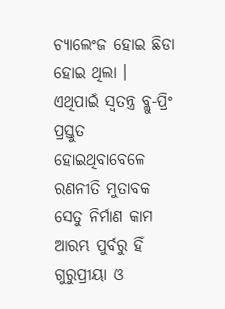ଚ୍ୟାଲେଂଜ ହୋଇ ଛିଡା ହୋଇ ଥିଲା । ଏଥିପାଇଁ ସ୍ୱତନ୍ତ୍ର ବ୍ଲୁ-ପ୍ରିଂ ପ୍ରସ୍ତୁତ ହୋଇଥିବାବେଳେ ରଣନୀତି ମୁତାବକ ସେତୁ ନିର୍ମାଣ କାମ ଆରମ୍ଭ ପୁର୍ବରୁ ହିଁ ଗୁରୁପ୍ରୀୟା ଓ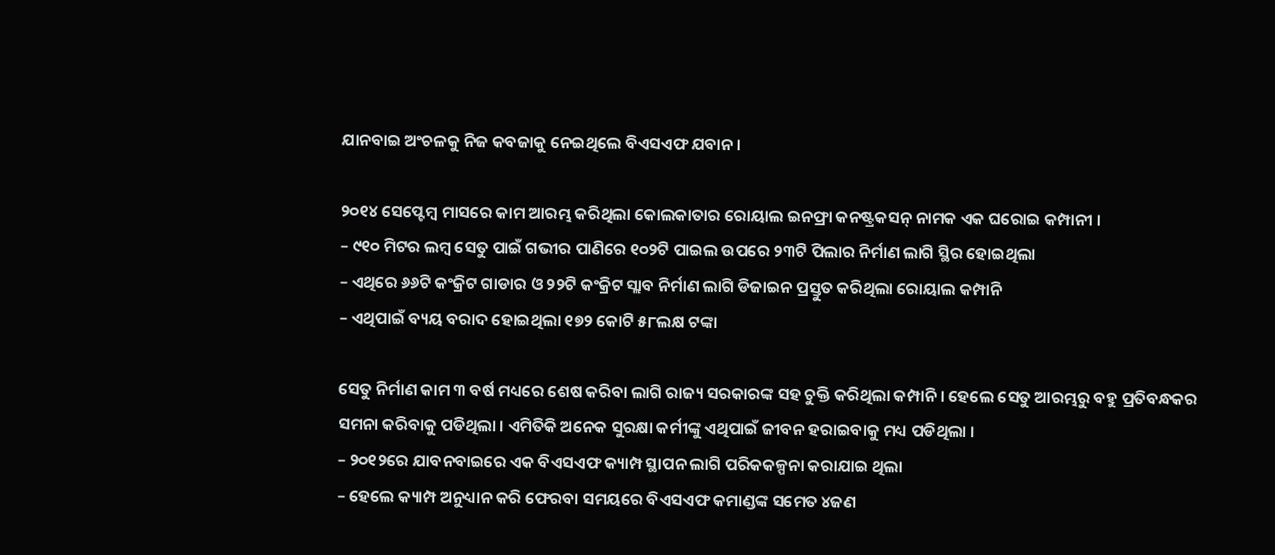ଯାନବାଇ ଅଂଚଳକୁ ନିଜ କବଜାକୁ ନେଇଥିଲେ ବିଏସଏଫ ଯବାନ ।

୨୦୧୪ ସେପ୍ଟେମ୍ବ ମାସରେ କାମ ଆରମ୍ଭ କରିଥିଲା କୋଲକାତାର ରୋୟାଲ ଇନଫ୍ରା କନଷ୍ଟ୍ରକସନ୍ ନାମକ ଏକ ଘରୋଇ କମ୍ପାନୀ ।
– ୯୧୦ ମିଟର ଲମ୍ବ ସେତୁ ପାଇଁ ଗଭୀର ପାଣିରେ ୧୦୨ଟି ପାଇଲ ଉପରେ ୨୩ଟି ପିଲାର ନିର୍ମାଣ ଲାଗି ସ୍ଥିର ହୋଇଥିଲା
– ଏଥିରେ ୬୬ଟି କଂକ୍ରିଟ ଗାଡାର ଓ ୨୨ଟି କଂକ୍ରିଟ ସ୍ଲାବ ନିର୍ମାଣ ଲାଗି ଡିଜାଇନ ପ୍ରସ୍ତୁତ କରିଥିଲା ରୋୟାଲ କମ୍ପାନି
– ଏଥିପାଇଁ ବ୍ୟୟ ବରାଦ ହୋଇଥିଲା ୧୭୨ କୋଟି ୫୮ଲକ୍ଷ ଟଙ୍କା

ସେତୁ ନିର୍ମାଣ କାମ ୩ ବର୍ଷ ମଧ୍ୟରେ ଶେଷ କରିବା ଲାଗି ରାଜ୍ୟ ସରକାରଙ୍କ ସହ ଚୁକ୍ତି କରିଥିଲା କମ୍ପାନି । ହେଲେ ସେତୁ ଆରମ୍ଭରୁ ବହୁ ପ୍ରତିବନ୍ଧକର ସମନା କରିବାକୁ ପଡିଥିଲା । ଏମିତିକି ଅନେକ ସୁରକ୍ଷା କର୍ମୀଙ୍କୁ ଏଥିପାଇଁ ଜୀବନ ହରାଇବାକୁ ମଧ୍ୟ ପଡିଥିଲା ।
– ୨୦୧୨ରେ ଯାବନବାଇରେ ଏକ ବିଏସଏଫ କ୍ୟାମ୍ପ ସ୍ଥାପନ ଲାଗି ପରିକକଳ୍ପନା କରାଯାଇ ଥିଲା
– ହେଲେ କ୍ୟାମ୍ପ ଅନୁଧ୍ୟାନ କରି ଫେରବା ସମୟରେ ବିଏସଏଫ କମାଣ୍ଡଙ୍କ ସମେତ ୪ଜଣ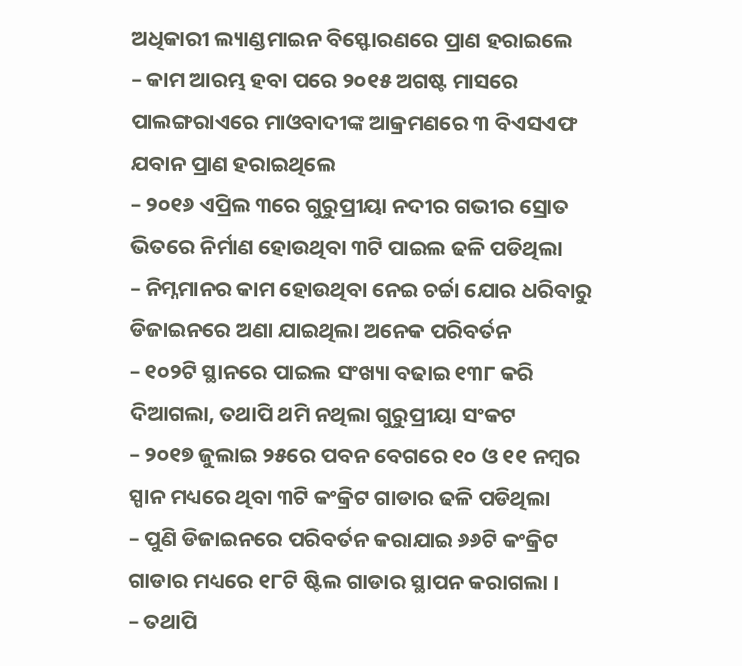ଅଧିକାରୀ ଲ୍ୟାଣ୍ଡମାଇନ ବିସ୍ଫୋରଣରେ ପ୍ରାଣ ହରାଇଲେ
– କାମ ଆରମ୍ଭ ହବା ପରେ ୨୦୧୫ ଅଗଷ୍ଟ ମାସରେ ପାଲଙ୍ଗରାଏରେ ମାଓବାଦୀଙ୍କ ଆକ୍ରମଣରେ ୩ ବିଏସଏଫ ଯବାନ ପ୍ରାଣ ହରାଇଥିଲେ
– ୨୦୧୬ ଏପ୍ରିଲ ୩ରେ ଗୁରୁପ୍ରୀୟା ନଦୀର ଗଭୀର ସ୍ରୋତ ଭିତରେ ନିର୍ମାଣ ହୋଉଥିବା ୩ଟି ପାଇଲ ଢଳି ପଡିଥିଲା
– ନିମ୍ନମାନର କାମ ହୋଉଥିବା ନେଇ ଚର୍ଚ୍ଚା ଯୋର ଧରିବାରୁ ଡିଜାଇନରେ ଅଣା ଯାଇଥିଲା ଅନେକ ପରିବର୍ତନ
– ୧୦୨ଟି ସ୍ଥାନରେ ପାଇଲ ସଂଖ୍ୟା ବଢାଇ ୧୩୮ କରି ଦିଆଗଲା, ତଥାପି ଥମି ନଥିଲା ଗୁରୁପ୍ରୀୟା ସଂକଟ
– ୨୦୧୭ ଜୁଲାଇ ୨୫ରେ ପବନ ବେଗରେ ୧୦ ଓ ୧୧ ନମ୍ବର ସ୍ପାନ ମଧ୍ୟରେ ଥିବା ୩ଟି କଂକ୍ରିଟ ଗାଡାର ଢଳି ପଡିଥିଲା
– ପୁଣି ଡିଜାଇନରେ ପରିବର୍ତନ କରାଯାଇ ୬୬ଟି କଂକ୍ରିଟ ଗାଡାର ମଧ୍ୟରେ ୧୮ଟି ଷ୍ଟିଲ ଗାଡାର ସ୍ଥାପନ କରାଗଲା ।
– ତଥାପି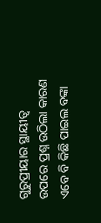ଗୁରୁପ୍ରୀୟାର ସ୍ଥାୟୀତ୍ୱ ଉପରେ ପ୍ରଶ୍ନ ଉଠିଲା କାରଣ ଏବେ ବି କିଛି ପାଇଲ ବଙ୍କା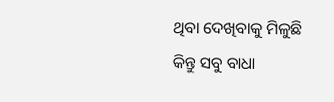ଥିବା ଦେଖିବାକୁ ମିଳୁଛି
କିନ୍ତୁ ସବୁ ବାଧା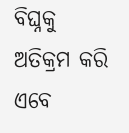ବିଘ୍ନକୁ ଅତିକ୍ରମ କରି ଏବେ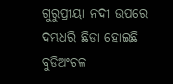ଗୁରୁପ୍ରୀୟା ନଦୀ ଉପରେ ଦମ୍ଭଧରି ଛିଡା ହୋଇଛି ବୁଡିଅଂଚଳ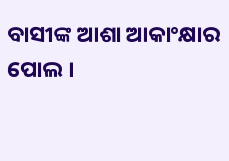ବାସୀଙ୍କ ଆଶା ଆକାଂକ୍ଷାର ପୋଲ ।